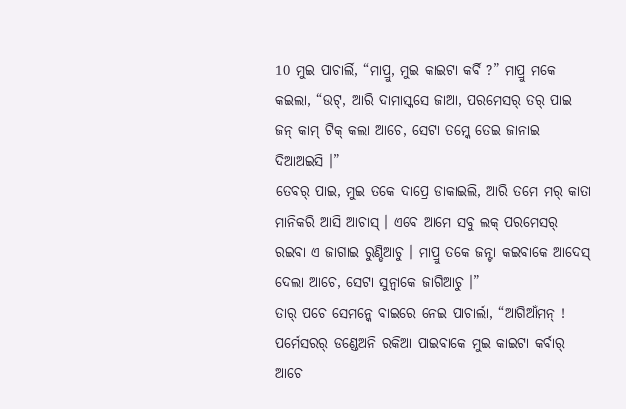10 ମୁଇ ପାଚାର୍ଲି, “ମାପ୍ରୁ, ମୁଇ କାଇଟା କର୍ବି ?” ମାପ୍ରୁ ମକେ କଇଲା, “ଉଟ୍, ଆରି ଦାମାସ୍କସେ ଜାଆ, ପରମେସର୍ ତର୍ ପାଇ ଜନ୍ କାମ୍ ଟିକ୍ କଲା ଆଚେ, ସେଟା ତମ୍କେ ତେଇ ଜାନାଇ ଦିଆଅଇସି ।”
ତେବର୍ ପାଇ, ମୁଇ ତକେ ଦାପ୍ରେ ଡାକାଇଲି, ଆରି ତମେ ମର୍ କାତା ମାନିକରି ଆସି ଆଚାସ୍ । ଏବେ ଆମେ ସବୁ ଲକ୍ ପରମେସର୍ ରଇବା ଏ ଜାଗାଇ ରୁଣ୍ଡିଆଚୁ । ମାପ୍ରୁ ତକେ ଜନ୍ଟା କଇବାକେ ଆଦେସ୍ ଦେଲା ଆଚେ, ସେଟା ସୁନ୍ବାକେ ଜାଗିଆଚୁ ।”
ତାର୍ ପଚେ ସେମନ୍କେ ବାଇରେ ନେଇ ପାଚାର୍ଲା, “ଆଗିଆଁମନ୍ ! ପର୍ମେସରର୍ ଡଣ୍ଡେଅନି ରକିଆ ପାଇବାକେ ମୁଇ କାଇଟା କର୍ବାର୍ ଆଚେ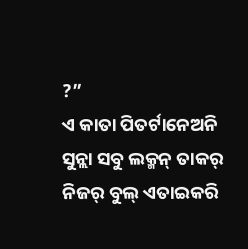?”
ଏ କାତା ପିତର୍ଟାନେଅନି ସୁନ୍ଲା ସବୁ ଲକ୍ମନ୍ ତାକର୍ ନିଜର୍ ବୁଲ୍ ଏତାଇକରି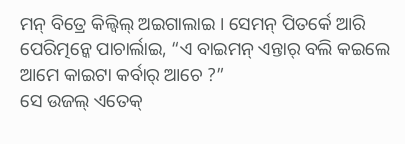ମନ୍ ବିତ୍ରେ କିଲ୍ବିଲ୍ ଅଇଗାଲାଇ । ସେମନ୍ ପିତର୍କେ ଆରି ପେରିତ୍ମନ୍କେ ପାଚାର୍ଲାଇ, “ଏ ବାଇମନ୍ ଏନ୍ତାର୍ ବଲି କଇଲେ ଆମେ କାଇଟା କର୍ବାର୍ ଆଚେ ?”
ସେ ଉଜଲ୍ ଏତେକ୍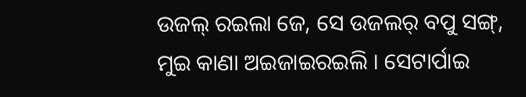ଉଜଲ୍ ରଇଲା ଜେ, ସେ ଉଜଲର୍ ବପୁ ସଙ୍ଗ୍, ମୁଇ କାଣା ଅଇଜାଇରଇଲି । ସେଟାର୍ପାଇ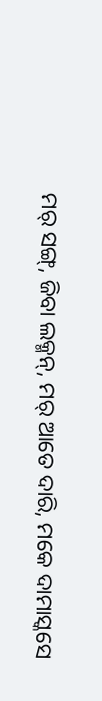ମର୍ ସଙ୍ଗ୍, ଜିବା ଲକ୍ମନ୍, ମର୍ ଆତେ ଦାରି, ମକେ ଦାମାସ୍କସେ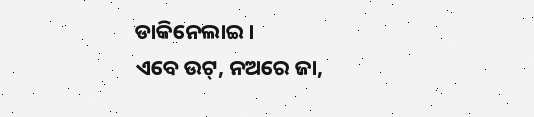ଡାକିନେଲାଇ ।
ଏବେ ଉଟ୍, ନଅରେ ଜା,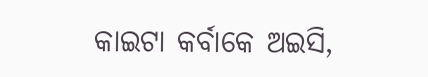କାଇଟା କର୍ବାକେ ଅଇସି,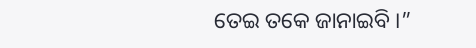ତେଇ ତକେ ଜାନାଇବି ।”